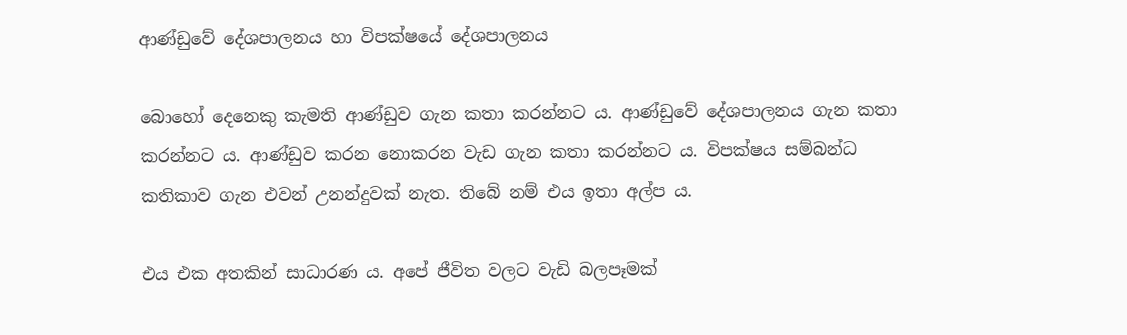ආණ්ඩුවේ දේශපාලනය හා විපක්ෂයේ දේශපාලනය

බොහෝ දෙනෙකු කැමති ආණ්ඩුව ගැන කතා කරන්නට ය. ආණ්ඩුවේ දේශපාලනය ගැන කතා කරන්නට ය. ආණ්ඩුව කරන නොකරන වැඩ ගැන කතා කරන්නට ය. විපක්ෂය සම්බන්ධ කතිකාව ගැන එවන් උනන්දුවක් නැත. තිබේ නම් එය ඉතා අල්ප ය.

එය එක අතකින් සාධාරණ ය. අපේ ජීවිත වලට වැඩි බලපෑමක්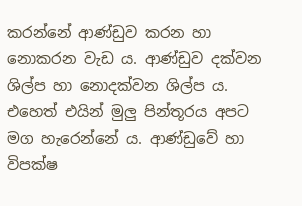කරන්නේ ආණ්ඩුව කරන හා නොකරන වැඩ ය. ආණ්ඩුව දක්වන ශිල්ප හා නොදක්වන ශිල්ප ය. එහෙත් එයින් මුලු පින්තූරය අපට මග හැරෙන්නේ ය. ආණ්ඩුවේ හා විපක්ෂ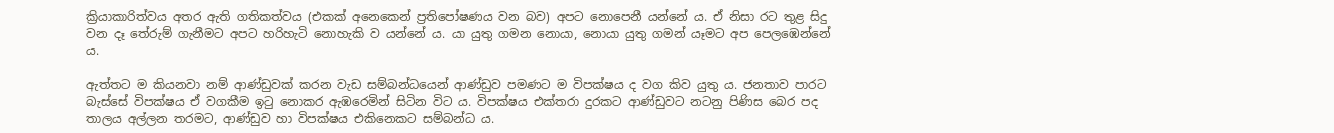ක්‍රියාකාරිත්වය අතර ඇති ගතිකත්වය (එකක් අනෙකෙන් ප්‍රතිපෝෂණය වන බව) අපට නොපෙනී යන්නේ ය. ඒ නිසා රට තුළ සිදු වන දෑ තේරුම් ගැනීමට අපට හරිහැටි නොහැකි ව යන්නේ ය. යා යුතු ගමන නොයා, නොයා යුතු ගමන් යෑමට අප පෙලඹෙන්නේ ය.

ඇත්තට ම කියනවා නම් ආණ්ඩුවක් කරන වැඩ සම්බන්ධයෙන් ආණ්ඩුව පමණට ම විපක්ෂය ද වග කිව යුතු ය. ජනතාව පාරට බැස්සේ විපක්ෂය ඒ වගකීම ඉටු නොකර ඇඹරෙමින් සිටින විට ය. විපක්ෂය එක්තරා දුරකට ආණ්ඩුවට නටනු පිණිස බෙර පද තාලය අල්ලන තරමට, ආණ්ඩුව හා විපක්ෂය එකිනෙකට සම්බන්ධ ය.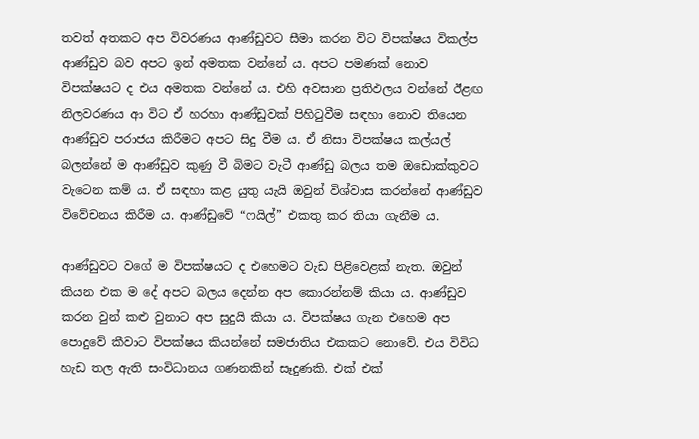තවත් අතකට අප විවරණය ආණ්ඩුවට සීමා කරන විට විපක්ෂය විකල්ප ආණ්ඩුව බව අපට ඉන් අමතක වන්නේ ය. අපට පමණක් නොව විපක්ෂයට ද එය අමතක වන්නේ ය. එහි අවසාන ප්‍රතිඵලය වන්නේ ඊළඟ නිලවරණය ආ විට ඒ හරහා ආණ්ඩුවක් පිහිටුවීම සඳහා නොව තියෙන ආණ්ඩුව පරාජය කිරීමට අපට සිදු වීම ය. ඒ නිසා විපක්ෂය කල්යල් බලන්නේ ම ආණ්ඩුව කුණු වී බිමට වැටී ආණ්ඩු බලය තම ඔඩොක්කුවට වැටෙන කම් ය. ඒ සඳහා කළ යුතු යැයි ඔවුන් විශ්වාස කරන්නේ ආණ්ඩුව විවේචනය කිරීම ය. ආණ්ඩුවේ “ෆයිල්” එකතු කර තියා ගැනීම ය.

ආණ්ඩුවට වගේ ම විපක්ෂයට ද එහෙමට වැඩ පිළිවෙළක් නැත. ඔවුන් කියන එක ම දේ අපට බලය දෙන්න අප කොරන්නම් කියා ය. ආණ්ඩුව කරන වුන් කළු වුනාට අප සුදුයි කියා ය. විපක්ෂය ගැන එහෙම අප පොදුවේ කීවාට විපක්ෂය කියන්නේ සමජාතිය එකකට නොවේ. එය විවිධ හැඩ තල ඇති සංවිධානය ගණනකින් සෑදුණකි. එක් එක්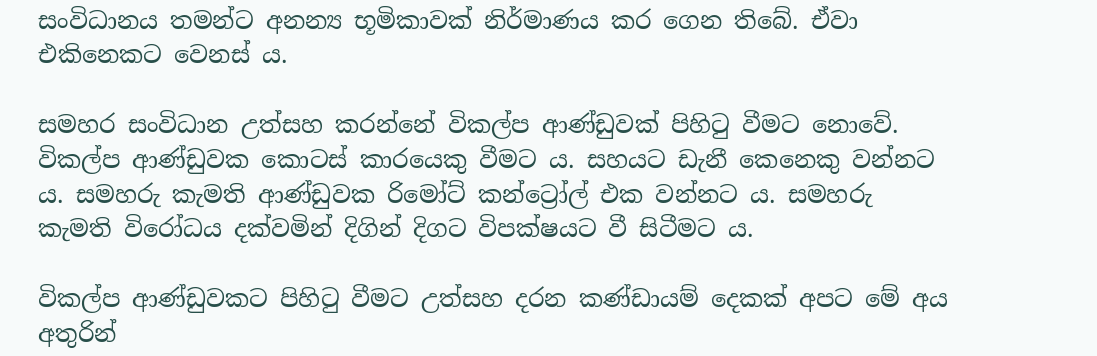සංවිධානය තමන්ට අනන්‍ය භූමිකාවක් නිර්මාණය කර ගෙන තිබේ. ඒවා එකිනෙකට වෙනස් ය.

සමහර සංවිධාන උත්සහ කරන්නේ විකල්ප ආණ්ඩුවක් පිහිටු වීමට නොවේ. විකල්ප ආණ්ඩුවක කොටස් කාරයෙකු වීමට ය. සහයට ඩැනී කෙනෙකු වන්නට ය. සමහරු කැමති ආණ්ඩුවක රිමෝට් කන්ට්‍රෝල් එක වන්නට ය. සමහරු කැමති විරෝධය දක්වමින් දිගින් දිගට විපක්ෂයට වී සිටීමට ය.

විකල්ප ආණ්ඩුවකට පිහිටු වීමට උත්සහ දරන කණ්ඩායම් දෙකක් අපට මේ අය අතුරින්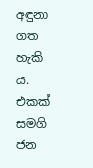අඳුනා ගත හැකි ය. එකක් සමගි ජන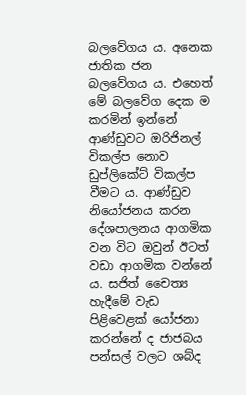බලවේගය ය. අනෙක ජාතික ජන බලවේගය ය. එහෙත් මේ බලවේග දෙක ම කරමින් ඉන්නේ ආණ්ඩුවට ඔරිජිනල් විකල්ප නොව ඩුප්ලිකේට් විකල්ප වීමට ය. ආණ්ඩුව නියෝජනය කරන දේශපාලනය ආගමික වන විට ඔවුන් ඊටත් වඩා ආගමික වන්නේ ය. සජිත් චෛත්‍ය හැදීමේ වැඩ පිළිවෙළක් යෝජනා කරන්නේ ද ජාජබය පන්සල් වලට ශබ්ද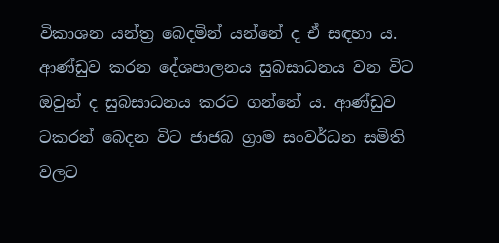විකාශන යන්ත්‍ර බෙදමින් යන්නේ ද ඒ සඳහා ය. ආණ්ඩුව කරන දේශපාලනය සුබසාධනය වන විට ඔවුන් ද සුබසාධනය කරට ගන්නේ ය. ආණ්ඩුව ටකරන් බෙදන විට ජාජබ ග්‍රාම සංවර්ධන සමිති වලට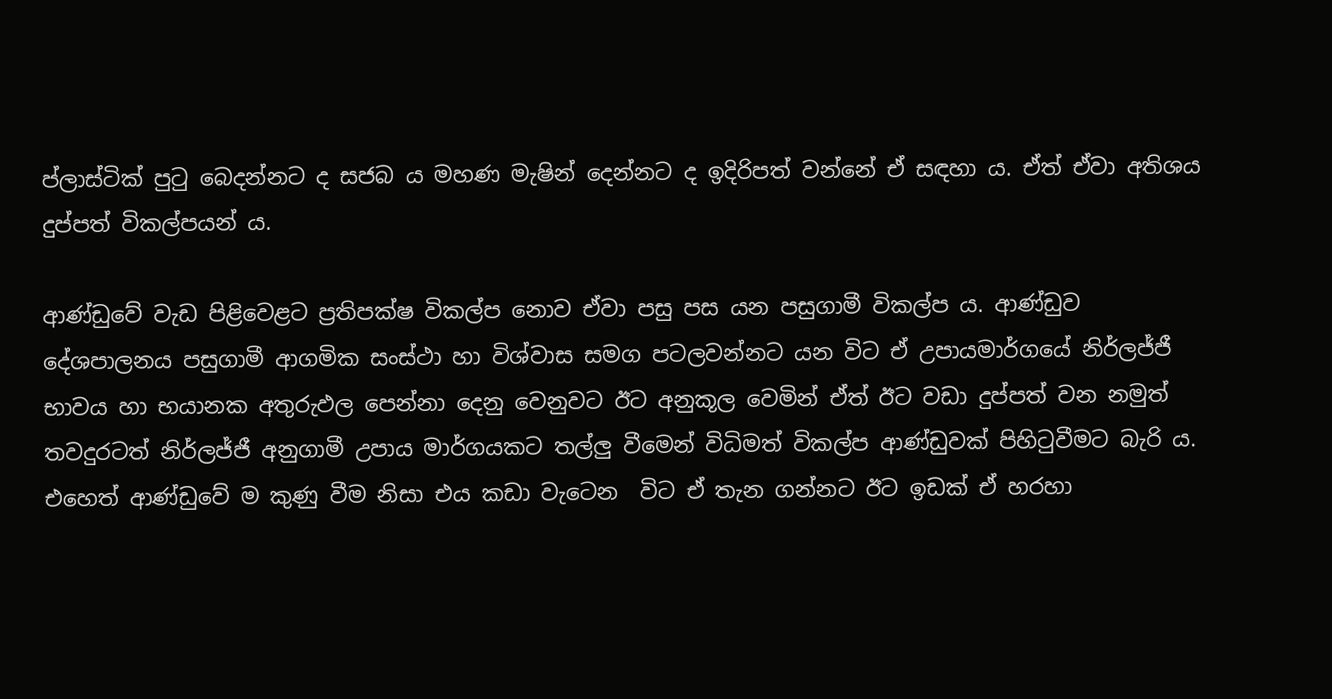ප්ලාස්ටික් පුටු බෙදන්නට ද සජබ ය මහණ මැෂින් දෙන්නට ද ඉදිරිපත් වන්නේ ඒ සඳහා ය. ඒත් ඒවා අතිශය දුප්පත් විකල්පයන් ය.

ආණ්ඩුවේ වැඩ පිළිවෙළට ප්‍රතිපක්ෂ විකල්ප නොව ඒවා පසු පස යන පසුගාමී විකල්ප ය. ආණ්ඩුව දේශපාලනය පසුගාමී ආගමික සංස්ථා හා විශ්වාස සමග පටලවන්නට යන විට ඒ උපායමාර්ගයේ නිර්ලජ්ජී භාවය හා භයානක අතුරුඵල පෙන්නා දෙනු වෙනුවට ඊට අනුකූල වෙමින් ඒත් ඊට වඩා දුප්පත් වන නමුත් තවදුරටත් නිර්ලජ්ජී අනුගාමී උපාය මාර්ගයකට තල්ලු වීමෙන් විධිමත් විකල්ප ආණ්ඩුවක් පිහිටුවීමට බැරි ය. එහෙත් ආණ්ඩුවේ ම කුණු වීම නිසා එය කඩා වැටෙන  විට ඒ තැන ගන්නට ඊට ඉඩක් ඒ හරහා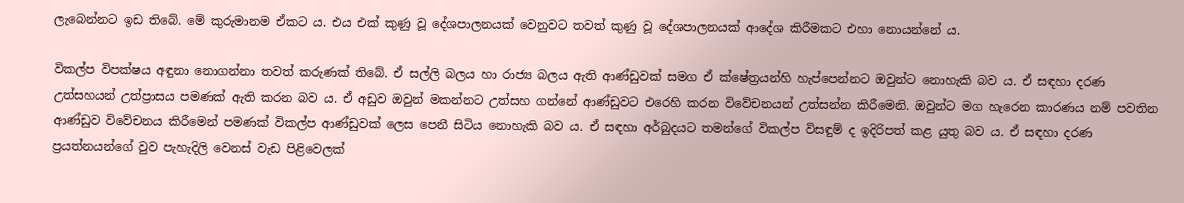ලැබෙන්නට ඉඩ තිබේ. මේ කුරුමානම ඒකට ය. එය එක් කුණු වූ දේශපාලනයක් වෙනුවට තවත් කුණු වූ දේශපාලනයක් ආදේශ කිරීමකට එහා නොයන්නේ ය.

විකල්ප විපක්ෂය අඳුනා නොගන්නා තවත් කරුණක් තිබේ. ඒ සල්ලි බලය හා රාජ්‍ය බලය ඇති ආණ්ඩුවක් සමග ඒ ක්ෂේත්‍රයන්හි හැප්පෙන්නට ඔවුන්ට නොහැකි බව ය. ඒ සඳහා දරණ උත්සහයන් උත්ප්‍රාසය පමණක් ඇති කරන බව ය. ඒ අඩුව ඔවුන් මකන්නට උත්සහ ගන්නේ ආණ්ඩුවට එරෙහි කරන විවේචනයන් උත්සන්න කිරීමෙනි. ඔවුන්ට මග හැරෙන කාරණය නම් පවතින ආණ්ඩුව විවේචනය කිරීමෙන් පමණක් විකල්ප ආණ්ඩුවක් ලෙස පෙනී සිටිය නොහැකි බව ය. ඒ සඳහා අර්බුදයට තමන්ගේ විකල්ප විසඳුම් ද ඉදිරිපත් කළ යුතු බව ය. ඒ සඳහා දරණ ප්‍රයත්නයන්ගේ වුව පැහැදිලි වෙනස් වැඩ පිළිවෙලක්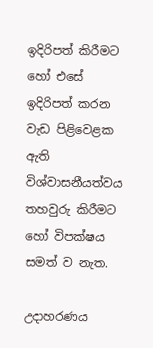ඉදිරිපත් කිරීමට හෝ එසේ ඉදිරිපත් කරන වැඩ පිළිවෙළක ඇති විශ්වාසනීයත්වය තහවුරු කිරීමට හෝ විපක්ෂය සමත් ව නැත.

උදාහරණය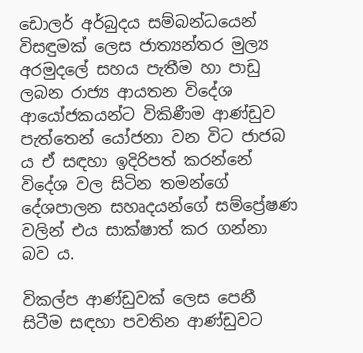ඩොලර් අර්බුදය සම්බන්ධයෙන් විසඳුමක් ලෙස ජාත්‍යන්තර මුල්‍ය අරමුදලේ සහය පැතීම හා පාඩු ලබන රාජ්‍ය ආයතන විදේශ ආයෝජකයන්ට විකිණීම ආණ්ඩුව පැත්තෙන් යෝජනා වන විට ජාජබ ය ඒ සඳහා ඉදිරිපත් කරන්නේ විදේශ වල සිටින තමන්ගේ දේශපාලන සහෘදයන්ගේ සම්ප්‍රේෂණ වලින් එය සාක්ෂාත් කර ගන්නා බව ය.

විකල්ප ආණ්ඩුවක් ලෙස පෙනී සිටීම සඳහා පවතින ආණ්ඩුවට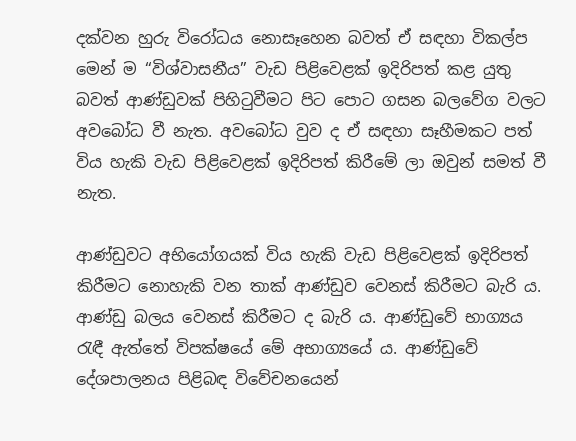දක්වන හුරු විරෝධය නොසෑහෙන බවත් ඒ සඳහා විකල්ප මෙන් ම “විශ්වාසනීය” වැඩ පිළිවෙළක් ඉදිරිපත් කළ යුතු බවත් ආණ්ඩුවක් පිහිටුවීමට පිට පොට ගසන බලවේග වලට අවබෝධ වී නැත. අවබෝධ වුව ද ඒ සඳහා සෑහීමකට පත් විය හැකි වැඩ පිළිවෙළක් ඉදිරිපත් කිරීමේ ලා ඔවුන් සමත් වී නැත.

ආණ්ඩුවට අභියෝගයක් විය හැකි වැඩ පිළිවෙළක් ඉදිරිපත් කිරීමට නොහැකි වන තාක් ආණ්ඩුව වෙනස් කිරීමට බැරි ය. ආණ්ඩු බලය වෙනස් කිරීමට ද බැරි ය. ආණ්ඩුවේ භාග්‍යය රැඳී ඇත්තේ විපක්ෂයේ මේ අභාග්‍යයේ ය. ආණ්ඩුවේ දේශපාලනය පිළිබඳ විවේචනයෙන්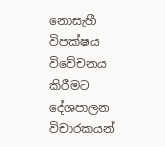නොසැහී විපක්ෂය විවේචනය කිරීමට දේශපාලන විචාරකයන්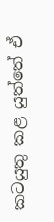කටයුතු කළ යුත්තේ ඒ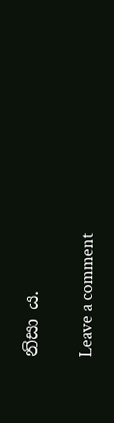නිසා ය.

Leave a comment